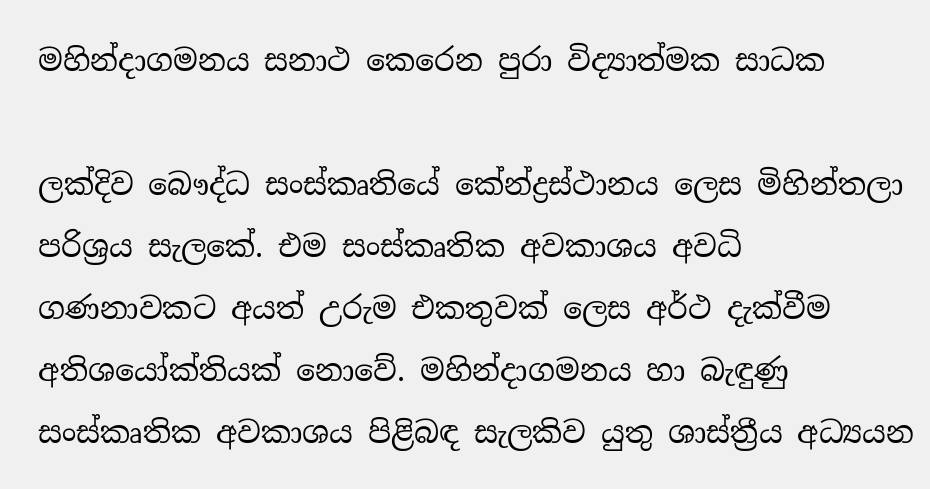මහින්දාගමනය සනාථ කෙරෙන පුරා විද්‍යාත්මක සාධක

ලක්දිව බෞද්ධ සංස්කෘතියේ කේන්ද්‍රස්ථානය ලෙස මිහින්තලා පරිශ්‍රය සැලකේ. එම සංස්කෘතික අවකාශය අවධි ගණනාවකට අයත් උරුම එකතුවක් ලෙස අර්ථ දැක්වීම අතිශයෝක්තියක් නොවේ. මහින්දාගමනය හා බැඳුණු සංස්කෘතික අවකාශය පිළිබඳ සැලකිව යුතු ශාස්ත්‍රීය අධ්‍යයන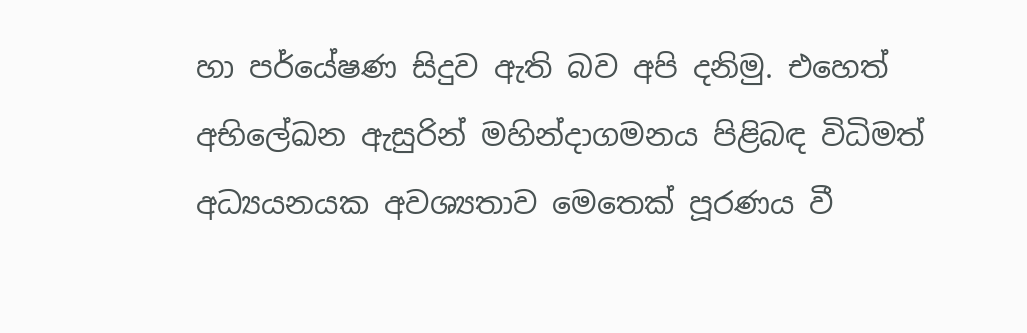හා පර්යේෂණ සිදුව ඇති බව අපි දනිමු. එහෙත් අභිලේඛන ඇසුරින් මහින්දාගමනය පිළිබඳ විධිමත් අධ්‍යයනයක අවශ්‍යතාව මෙතෙක් පූරණය වී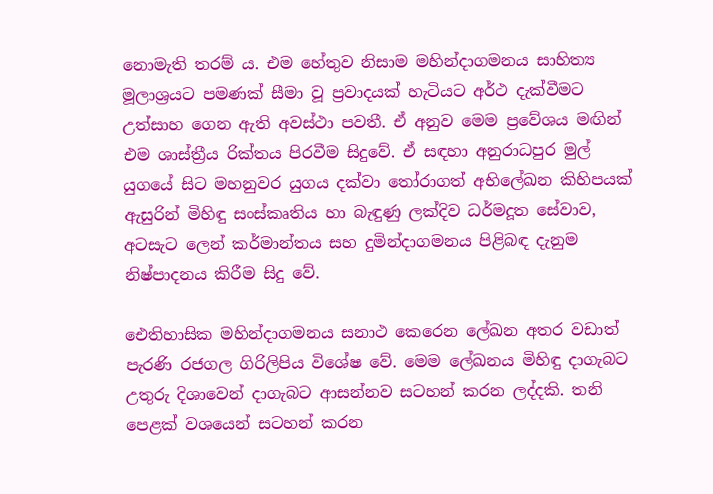නොමැති තරම් ය. එම හේතුව නිසාම මහින්දාගමනය සාහිත්‍ය මූලාශ්‍රයට පමණක් සීමා වූ ප්‍රවාදයක් හැටියට අර්ථ දැක්වීමට උත්සාහ ගෙන ඇති අවස්ථා පවතී. ඒ අනුව මෙම ප්‍රවේශය මඟින් එම ශාස්ත්‍රීය රික්තය පිරවීම සිදුවේ. ඒ සඳහා අනුරාධපුර මුල් යුගයේ සිට මහනුවර යුගය දක්වා තෝරාගත් අභිලේඛන කිහිපයක් ඇසුරින් මිහිඳු සංස්කෘතිය හා බැඳුණු ලක්දිව ධර්මදූත සේවාව, අටසැට ලෙන් කර්මාන්තය සහ දුමින්දාගමනය පිළිබඳ දැනුම නිෂ්පාදනය කිරීම සිදු වේ.

ඓතිහාසික මහින්දාගමනය සනාථ කෙරෙන ලේඛන අතර වඩාත් පැරණි රජගල ගිරිලිපිය විශේෂ වේ. මෙම ලේඛනය මිහිඳු දාගැබට උතුරු දිශාවෙන් දාගැබට ආසන්නව සටහන් කරන ලද්දකි. තනි පෙළක් වශයෙන් සටහන් කරන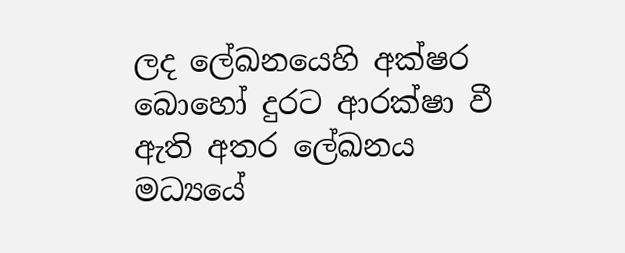ලද ලේඛනයෙහි අක්ෂර බොහෝ දුරට ආරක්ෂා වී ඇති අතර ලේඛනය මධ්‍යයේ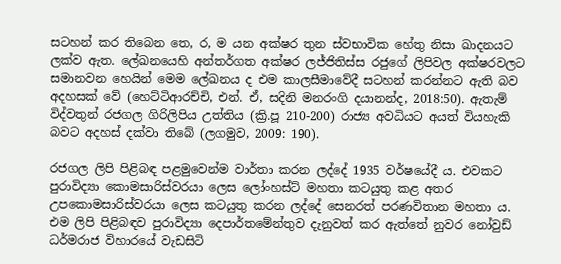සටහන් කර තිබෙන තෙ, ර, ම යන අක්ෂර තුන ස්වභාවික හේතු නිසා ඛාදනයට ලක්ව ඇත. ලේඛනයෙහි අන්තර්ගත අක්ෂර ලජ්ජිතිස්ස රජුගේ ලිපිවල අක්ෂරවලට සමානවන හෙයින් මෙම ලේඛනය ද එම කාලසීමාවේදී සටහන් කරන්නට ඇති බව අදහසක් වේ (හෙට්ටිආරච්චි, එන්. ඒ, සදිනි මනරංගි දයානන්ද, 2018:50). ඇතැම් විද්වතුන් රජගල ගිරිලිපිය උත්තිය (ක්‍රි.පූ 210-200) රාජ්‍ය අවධියට අයත් වියහැකි බවට අදහස් දක්වා තිබේ (ලගමුව, 2009: 190).

රජගල ලිපි පිළිබඳ පළමුවෙන්ම වාර්තා කරන ලද්දේ 1935 වර්ෂයේදී ය. එවකට පුරාවිද්‍යා කොමසාරිස්වරයා ලෙස ලෝංහස්ට් මහතා කටයුතු කළ අතර උපකොමසාරිස්වරයා ලෙස කටයුතු කරන ලද්දේ සෙනරත් පරණවිතාන මහතා ය. එම ලිපි පිළිබඳව පුරාවිද්‍යා දෙපාර්තමේන්තුව දැනුවත් කර ඇත්තේ නුවර නෝවුඩ් ධර්මරාජ විහාරයේ වැඩසිටි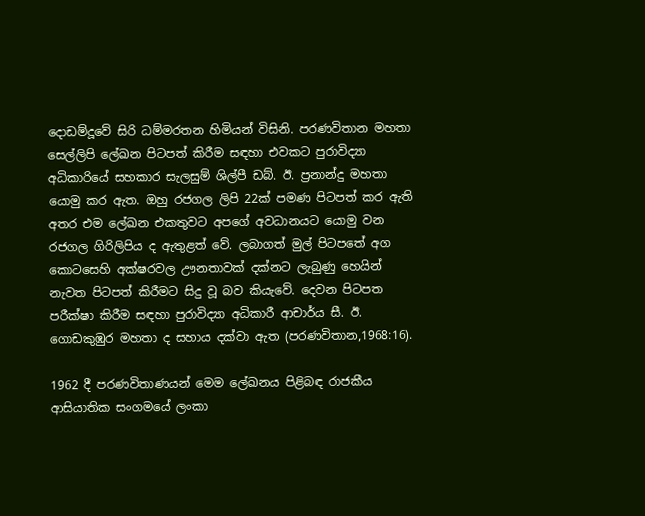දොඩම්දූවේ සිරි ධම්මරතන හිමියන් විසිනි. පරණවිතාන මහතා සෙල්ලිපි ලේඛන පිටපත් කිරීම සඳහා එවකට පුරාවිද්‍යා අධිකාරියේ සහකාර සැලසුම් ශිල්පී ඩබ්. ඊ. ප්‍රනාන්දු මහතා යොමු කර ඇත. ඔහු රජගල ලිපි 22ක් පමණ පිටපත් කර ඇති අතර එම ලේඛන එකතුවට අපගේ අවධානයට යොමු වන රජගල ගිරිලිපිය ද ඇතුළත් වේ. ලබාගත් මුල් පිටපතේ අග කොටසෙහි අක්ෂරවල ඌනතාවක් දක්නට ලැබුණු හෙයින් නැවත පිටපත් කිරීමට සිදු වූ බව කියැවේ. දෙවන පිටපත පරීක්ෂා කිරීම සඳහා පුරාවිද්‍යා අධිකාරී ආචාර්ය සී. ඊ. ගොඩකුඹුර මහතා ද සහාය දක්වා ඇත (පරණවිතාන,1968:16).

1962 දී පරණවිතාණයන් මෙම ලේඛනය පිළිබඳ රාජකීය ආසියාතික සංගමයේ ලංකා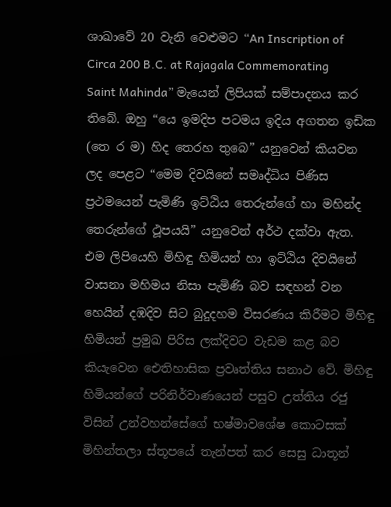ශාඛාවේ 20 වැනි වෙළුමට “An Inscription of Circa 200 B.C. at Rajagala Commemorating Saint Mahinda” මැයෙන් ලිපියක් සම්පාදනය කර තිබේ. ඔහු “යෙ ඉමදිප පටමය ඉදිය අගතන ඉඩික (තෙ ර ම) හිද තෙරහ තුබෙ” යනුවෙන් කියවන ලද පෙළට “මෙම දිවයිනේ සමෘද්ධිය පිණිස ප්‍රථමයෙන් පැමිණි ඉට්ඨිය තෙරුන්ගේ හා මහින්ද තෙරුන්ගේ ථූපයයි” යනුවෙන් අර්ථ දක්වා ඇත. එම ලිපියෙහි මිහිඳු හිමියන් හා ඉට්ඨිය දිවයිනේ වාසනා මහිමය නිසා පැමිණි බව සඳහන් වන හෙයින් දඹදිව සිට බුදුදහම විසරණය කිරීමට මිහිඳු හිමියන් ප්‍රමුඛ පිරිස ලක්දිවට වැඩම කළ බව කියැවෙන ඓතිහාසික ප්‍රවෘත්තිය සනාථ වේ. මිහිඳු හිමියන්ගේ පරිනිර්වාණයෙන් පසුව උත්තිය රජු විසින් උන්වහන්සේගේ භෂ්මාවශේෂ කොටසක් මිහින්තලා ස්තූපයේ තැන්පත් කර සෙසු ධාතූන්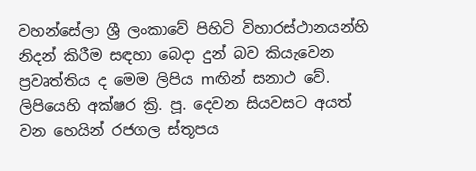වහන්සේලා ශ්‍රී ලංකාවේ පිහිටි විහාරස්ථානයන්හි නිදන් කිරීම සඳහා බෙදා දුන් බව කියැවෙන ප්‍රවෘත්තිය ද මෙම ලිපිය mඟින් සනාථ වේ. ලිපියෙහි අක්ෂර ක්‍රි. පූ. දෙවන සියවසට අයත් වන හෙයින් රජගල ස්තූපය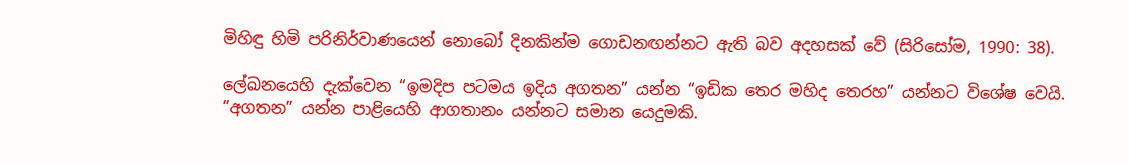මිහිඳු හිමි පරිනිර්වාණයෙන් නොබෝ දිනකින්ම ගොඩනඟන්නට ඇති බව අදහසක් වේ (සිරිසෝම, 1990: 38).

ලේඛනයෙහි දැක්වෙන “ඉමදිප පටමය ඉදිය අගතන” යන්න “ඉඩික තෙර මහිද තෙරහ” යන්නට විශේෂ වෙයි. ”අගතන” යන්න පාළියෙහි ආගතානං යන්නට සමාන යෙදුමකි.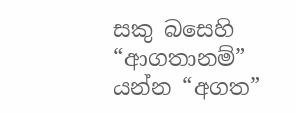සකු බසෙහි “ආගතානම්” යන්න “අගත”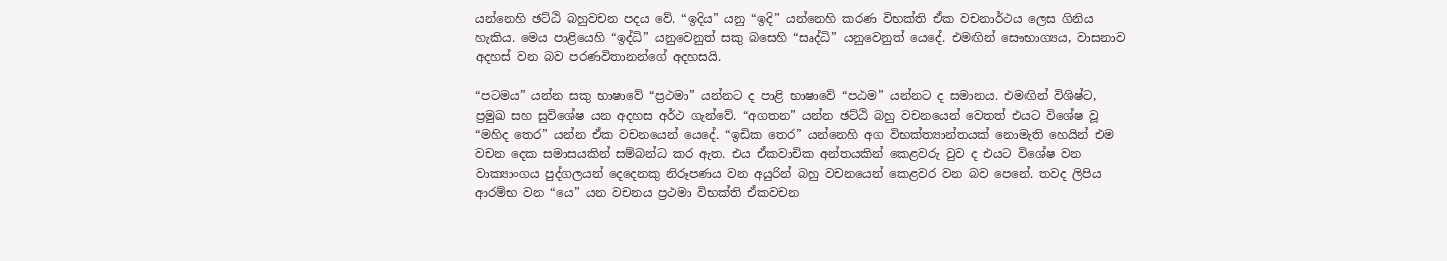යන්නෙහි ඡට්ඨි බහුවචන පදය වේ. “ඉදිය” යනු “ඉදි” යන්නෙහි කරණ විභක්ති ඒක වචනාර්ථය ලෙස ගිනිය හැකිය. මෙය පාළියෙහි “ඉද්ධි” යනුවෙනුත් සකු බසෙහි “සෘද්ධි” යනුවෙනුත් යෙදේ. එමඟින් සෞභාග්‍යය, වාසනාව අදහස් වන බව පරණවිතානන්ගේ අදහසයි.

“පටමය” යන්න සකු භාෂාවේ “ප්‍රථමා” යන්නට ද පාළි භාෂාවේ “පඨම” යන්නට ද සමානය. එමඟින් විශිෂ්ට, ප්‍රමුඛ සහ සුවිශේෂ යන අදහස අර්ථ ගැන්වේ. “අගතන” යන්න ඡට්ඨි බහු වචනයෙන් වෙතත් එයට විශේෂ වූ “මහිද තෙර” යන්න ඒක වචනයෙන් යෙදේ. “ඉඩික තෙර” යන්නෙහි අග විභක්ත්‍යාන්තයක් නොමැති හෙයින් එම වචන දෙක සමාසයකින් සම්බන්ධ කර ඇත. එය ඒකවාචික අන්තයකින් කෙළවරු වුව ද එයට විශේෂ වන වාක්‍යාංගය පුද්ගලයන් දෙදෙනකු නිරූපණය වන අයුරින් බහු වචනයෙන් කෙළවර වන බව පෙනේ. තවද ලිපිය ආරම්භ වන “යෙ” යන වචනය ප්‍රථමා විභක්ති ඒකවචන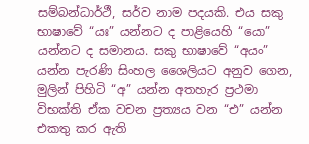සම්බන්ධාර්ථී, සර්ව නාම පදයකි. එය සකු භාෂාවේ “යඃ” යන්නට ද පාළියෙහි “යො” යන්නට ද සමානය. සකු භාෂාවේ “අයං” යන්න පැරණි සිංහල ශෛලියට අනුව ගෙන, මුලින් පිහිටි “අ” යන්න අතහැර ප්‍රථමා විභක්ති ඒක වචන ප්‍රත්‍යය වන “එ” යන්න එකතු කර ඇති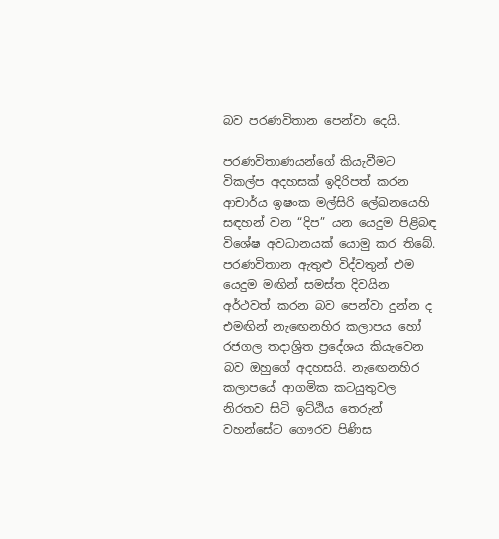බව පරණවිතාන පෙන්වා දෙයි.

පරණවිතාණයන්ගේ කියැවීමට විකල්ප අදහසක් ඉදිරිපත් කරන ආචාර්ය ඉෂංක මල්සිරි ලේඛනයෙහි සඳහන් වන “දිප” යන යෙදුම පිළිබඳ විශේෂ අවධානයක් යොමු කර තිබේ. පරණවිතාන ඇතුළු විද්වතුන් එම යෙදුම මඟින් සමස්ත දිවයින අර්ථවත් කරන බව පෙන්වා දුන්න ද එමඟින් නැඟෙනහිර කලාපය හෝ රජගල තදාශ්‍රිත ප්‍රදේශය කියැවෙන බව ඔහුගේ අදහසයි. නැඟෙනහිර කලාපයේ ආගමික කටයුතුවල නිරතව සිටි ඉට්ඨිය තෙරුන් වහන්සේට ගෞරව පිණිස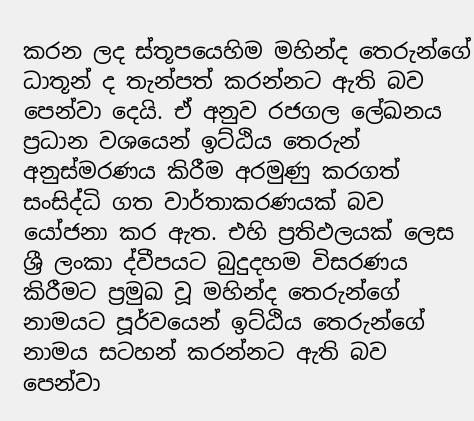කරන ලද ස්තූපයෙහිම මහින්ද තෙරුන්ගේ ධාතූන් ද තැන්පත් කරන්නට ඇති බව පෙන්වා දෙයි. ඒ අනුව රජගල ලේඛනය ප්‍රධාන වශයෙන් ඉට්ඨිය තෙරුන් අනුස්මරණය කිරීම අරමුණු කරගත් සංසිද්ධි ගත වාර්තාකරණයක් බව යෝජනා කර ඇත. එහි ප්‍රතිඵලයක් ලෙස ශ්‍රී ලංකා ද්වීපයට බුදුදහම විසරණය කිරීමට ප්‍රමුඛ වූ මහින්ද තෙරුන්ගේ නාමයට පූර්වයෙන් ඉට්ඨිය තෙරුන්ගේ නාමය සටහන් කරන්නට ඇති බව පෙන්වා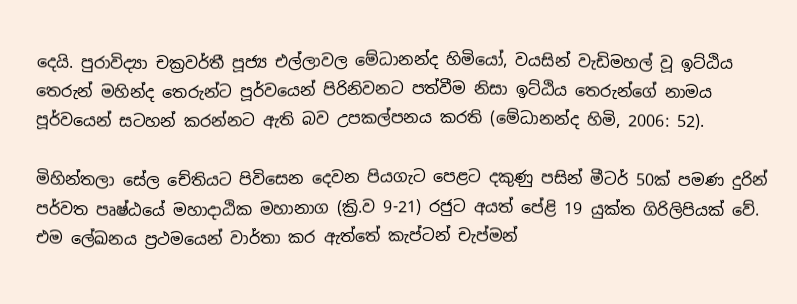දෙයි. පුරාවිද්‍යා චක්‍රවර්තී පූජ්‍ය එල්ලාවල මේධානන්ද හිමියෝ, වයසින් වැඩිමහල් වූ ඉට්ඨිය තෙරුන් මහින්ද තෙරුන්ට පූර්වයෙන් පිරිනිවනට පත්වීම නිසා ඉට්ඨිය තෙරුන්ගේ නාමය පූර්වයෙන් සටහන් කරන්නට ඇති බව උපකල්පනය කරති (මේධානන්ද හිමි, 2006: 52).

මිහින්තලා සේල චේතියට පිවිසෙන දෙවන පියගැට පෙළට දකුණු පසින් මීටර් 50ක් පමණ දුරින් පර්වත පෘෂ්ඨයේ මහාදාඨික මහානාග (ක්‍රි.ව 9-21) රජුට අයත් පේළි 19 යුක්ත ගිරිලිපියක් වේ. එම ලේඛනය ප්‍රථමයෙන් වාර්තා කර ඇත්තේ කැප්ටන් චැප්මන්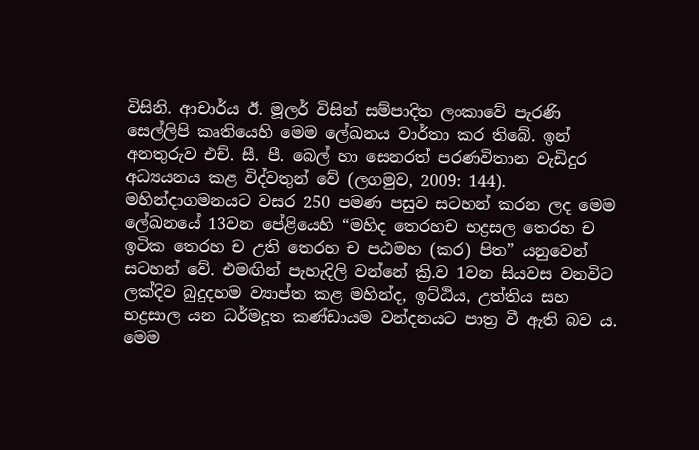විසිනි. ආචාර්ය ඊ. මූලර් විසින් සම්පාදිත ලංකාවේ පැරණි සෙල්ලිපි කෘතියෙහි මෙම ලේඛනය වාර්තා කර තිබේ. ඉන් අනතුරුව එච්. සී. පී. බෙල් හා සෙනරත් පරණවිතාන වැඩිදුර අධ්‍යයනය කළ විද්වතුන් වේ (ලගමුව, 2009: 144). මහින්දාගමනයට වසර 250 පමණ පසුව සටහන් කරන ලද මෙම ලේඛනයේ 13වන පේළියෙහි “මහිද තෙරහච භද්‍රසල තෙරහ ච ඉටික තෙරහ ච උති තෙරහ ච පඨමහ (කර) පිත” යනුවෙන් සටහන් වේ. එමඟින් පැහැදිලි වන්නේ ක්‍රි.ව 1වන සියවස වනවිට ලක්දිව බුදුදහම ව්‍යාප්ත කළ මහින්ද, ඉට්ඨිය, උත්තිය සහ භද්‍රසාල යන ධර්මදූත කණ්ඩායම වන්දනයට පාත්‍ර වී ඇති බව ය. මෙම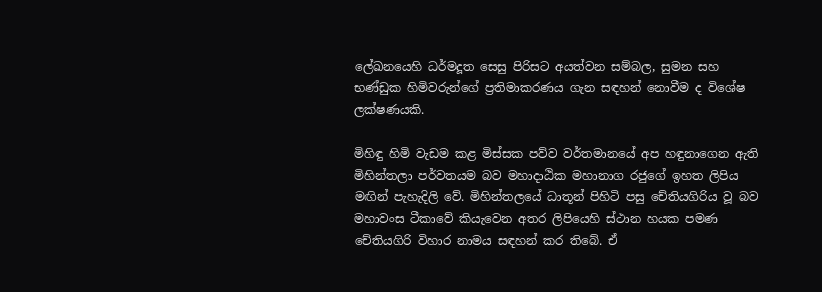ලේඛනයෙහි ධර්මදූත සෙසු පිරිසට අයත්වන සම්බල, සුමන සහ භණ්ඩුක හිමිවරුන්ගේ ප්‍රතිමාකරණය ගැන සඳහන් නොවීම ද විශේෂ ලක්ෂණයකි.

මිහිඳු හිමි වැඩම කළ මිස්සක පව්ව වර්තමානයේ අප හඳුනාගෙන ඇති මිහින්තලා පර්වතයම බව මහාදාඨික මහානාග රජුගේ ඉහත ලිපිය මඟින් පැහැදිලි වේ. මිහින්තලයේ ධාතූන් පිහිටි පසු චේතියගිරිය වූ බව මහාවංස ටීකාවේ කියැවෙන අතර ලිපියෙහි ස්ථාන හයක පමණ චේතියගිරි විහාර නාමය සඳහන් කර තිබේ. ඒ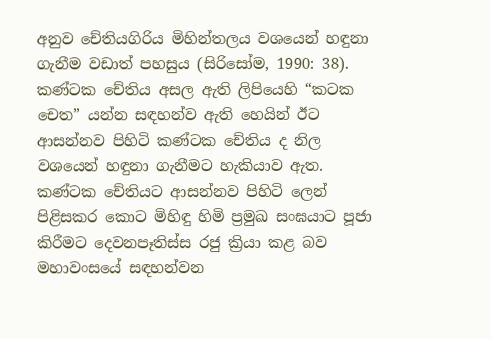අනුව චේතියගිරිය මිහින්තලය වශයෙන් හඳුනා ගැනීම වඩාත් පහසුය (සිරිසෝම, 1990: 38). කණ්ටක චේතිය අසල ඇති ලිපියෙහි “කටක චෙත” යන්න සඳහන්ව ඇති හෙයින් ඊට ආසන්නව පිහිටි කණ්ටක චේතිය ද නිල වශයෙන් හඳුනා ගැනීමට හැකියාව ඇත. කණ්ටක චේතියට ආසන්නව පිහිටි ලෙන් පිළිසකර කොට මිහිඳු හිමි ප්‍රමුඛ සංඝයාට පූජා කිරීමට දෙවනපෑතිස්ස රජු ක්‍රියා කළ බව මහාවංසයේ සඳහන්වන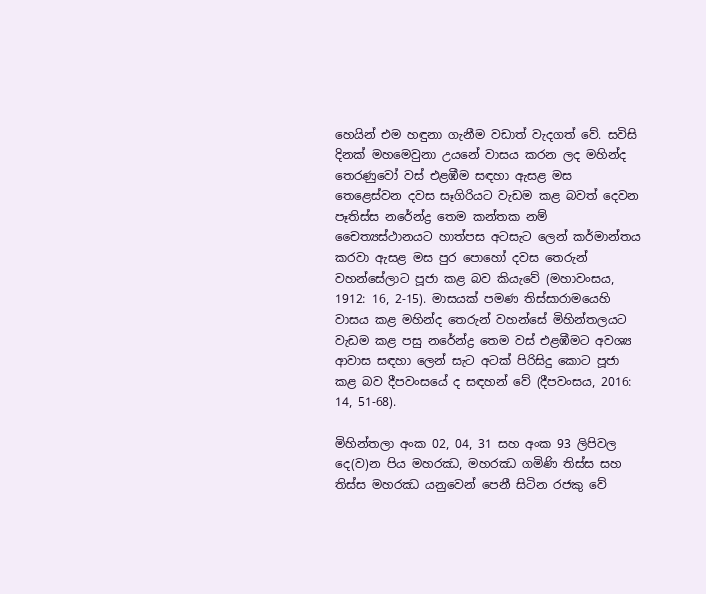හෙයින් එම හඳුනා ගැනීම වඩාත් වැදගත් වේ. සවිසි දිනක් මහමෙවුනා උයනේ වාසය කරන ලද මහින්ද තෙරණුවෝ වස් එළඹීම සඳහා ඇසළ මස තෙළෙස්වන දවස සෑගිරියට වැඩම කළ බවත් දෙවන පෑතිස්ස නරේන්ද්‍ර තෙම කන්තක නම් චෛත්‍යස්ථානයට හාත්පස අටසැට ලෙන් කර්මාන්තය කරවා ඇසළ මස පුර පොහෝ දවස තෙරුන් වහන්සේලාට පූජා කළ බව කියැවේ (මහාවංසය, 1912: 16, 2-15). මාසයක් පමණ තිස්සාරාමයෙහි වාසය කළ මහින්ද තෙරුන් වහන්සේ මිහින්තලයට වැඩම කළ පසු නරේන්ද්‍ර තෙම වස් එළඹීමට අවශ්‍ය ආවාස සඳහා ලෙන් සැට අටක් පිරිසිදු කොට පූජා කළ බව දීපවංසයේ ද සඳහන් වේ (දීපවංසය, 2016: 14, 51-68).

මිහින්තලා අංක 02, 04, 31 සහ අංක 93 ලිපිවල දෙ(ව)න පිය මහරඣ, මහරඣ ගමිණි තිස්ස සහ තිස්ස මහරඣ යනුවෙන් පෙනී සිටින රජකු වේ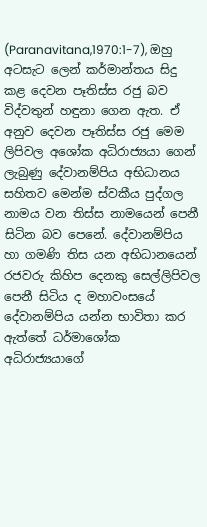(Paranavitana,1970:1-7), ඔහු අටසැට ලෙන් කර්මාන්තය සිදු කළ දෙවන පෑතිස්ස රජු බව විද්වතුන් හඳුනා ගෙන ඇත. ඒ අනුව දෙවන පෑතිස්ස රජු මෙම ලිපිවල අශෝක අධිරාජ්‍යයා ගෙන් ලැබුණු දේවානම්පිය අභිධානය සහිතව මෙන්ම ස්වකීය පුද්ගල නාමය වන තිස්ස නාමයෙන් පෙනී සිටින බව පෙනේ. දේවානම්පිය හා ගමණි තිස යන අභිධානයෙන් රජවරු කිහිප දෙනකු සෙල්ලිපිවල පෙනී සිටිය ද මහාවංසයේ දේවානම්පිය යන්න භාවිතා කර ඇත්තේ ධර්මාශෝක අධිරාජ්‍යයාගේ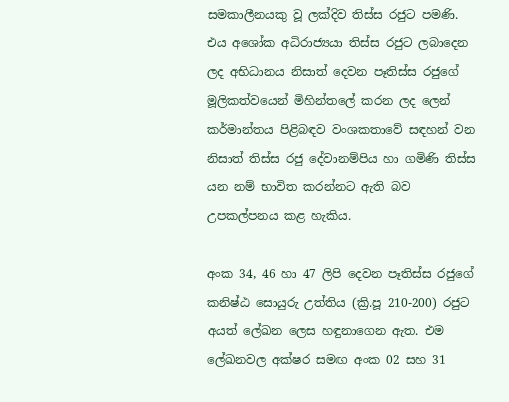සමකාලීනයකු වූ ලක්දිව තිස්ස රජුට පමණි. එය අශෝක අධිරාජ්‍යයා තිස්ස රජුට ලබාදෙන ලද අභිධානය නිසාත් දෙවන පෑතිස්ස රජුගේ මූලිකත්වයෙන් මිහින්තලේ කරන ලද ලෙන් කර්මාන්තය පිළිබඳව වංශකතාවේ සඳහන් වන නිසාත් තිස්ස රජු දේවානම්පිය හා ගමිණි තිස්ස යන නම් භාවිත කරන්නට ඇති බව උපකල්පනය කළ හැකිය.

අංක 34, 46 හා 47 ලිපි දෙවන පෑතිස්ස රජුගේ කනිෂ්ඨ සොයුරු උත්තිය (ක්‍රි.පූ 210-200) රජුට අයත් ලේඛන ලෙස හඳුනාගෙන ඇත. එම ලේඛනවල අක්ෂර සමඟ අංක 02 සහ 31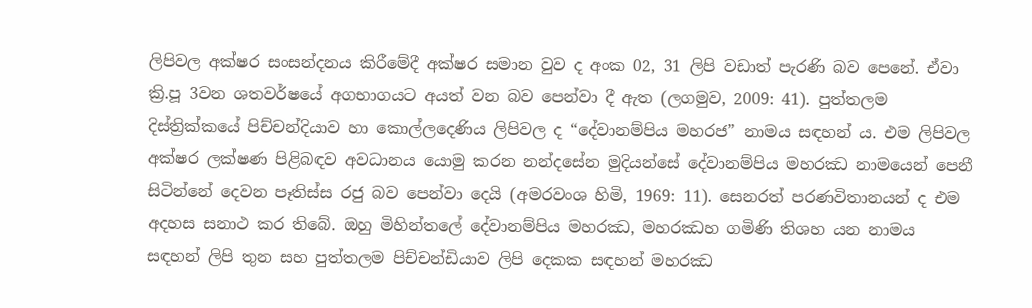ලිපිවල අක්ෂර සංසන්දනය කිරීමේදී අක්ෂර සමාන වුව ද අංක 02, 31 ලිපි වඩාත් පැරණි බව පෙනේ. ඒවා ක්‍රි.පූ 3වන ශතවර්ෂයේ අගභාගයට අයත් වන බව පෙන්වා දී ඇත (ලගමුව, 2009: 41). පුත්තලම දිස්ත්‍රික්කයේ පිච්චන්දියාව හා කොල්ලදෙණිය ලිපිවල ද “දේවානම්පිය මහරජ” නාමය සඳහන් ය. එම ලිපිවල අක්ෂර ලක්ෂණ පිළිබඳව අවධානය යොමු කරන නන්දසේන මුදියන්සේ දේවානම්පිය මහරඣ නාමයෙන් පෙනී සිටින්නේ දෙවන පෑතිස්ස රජු බව පෙන්වා දෙයි (අමරවංශ හිමි, 1969: 11). සෙනරත් පරණවිතානයන් ද එම අදහස සනාථ කර තිබේ. ඔහු මිහින්තලේ දේවානම්පිය මහරඣ, මහරඣහ ගමිණි තිශහ යන නාමය සඳහන් ලිපි තුන සහ පුත්තලම පිච්චන්ඩියාව ලිපි දෙකක සඳහන් මහරඣ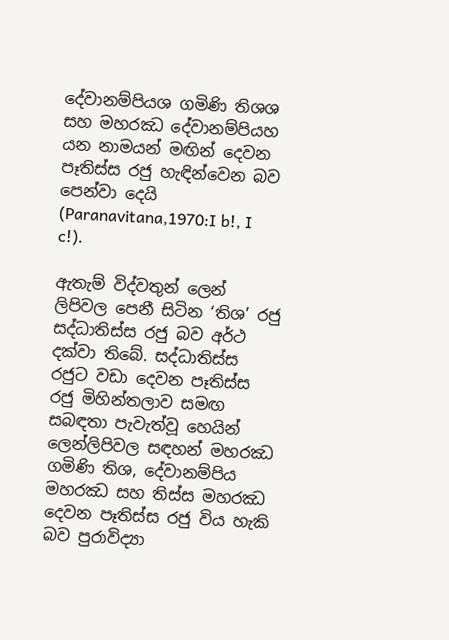දේවානම්පියශ ගමිණි තිශශ සහ මහරඣ දේවානම්පියහ යන නාමයන් මඟින් දෙවන පෑතිස්ස රජු හැඳින්වෙන බව පෙන්වා දෙයි (Paranavitana,1970:I b!, I c!).

ඇතැම් විද්වතුන් ලෙන් ලිපිවල පෙනී සිටින ‘තිශ’ රජු සද්ධාතිස්ස රජු බව අර්ථ දක්වා තිබේ. සද්ධාතිස්ස රජුට වඩා දෙවන පෑතිස්ස රජු මිහින්තලාව සමඟ සබඳතා පැවැත්වූ හෙයින් ලෙන්ලිපිවල සඳහන් මහරඣ ගමිණි තිශ, දේවානම්පිය මහරඣ සහ තිස්ස මහරඣ දෙවන පෑතිස්ස රජු විය හැකි බව පුරාවිද්‍යා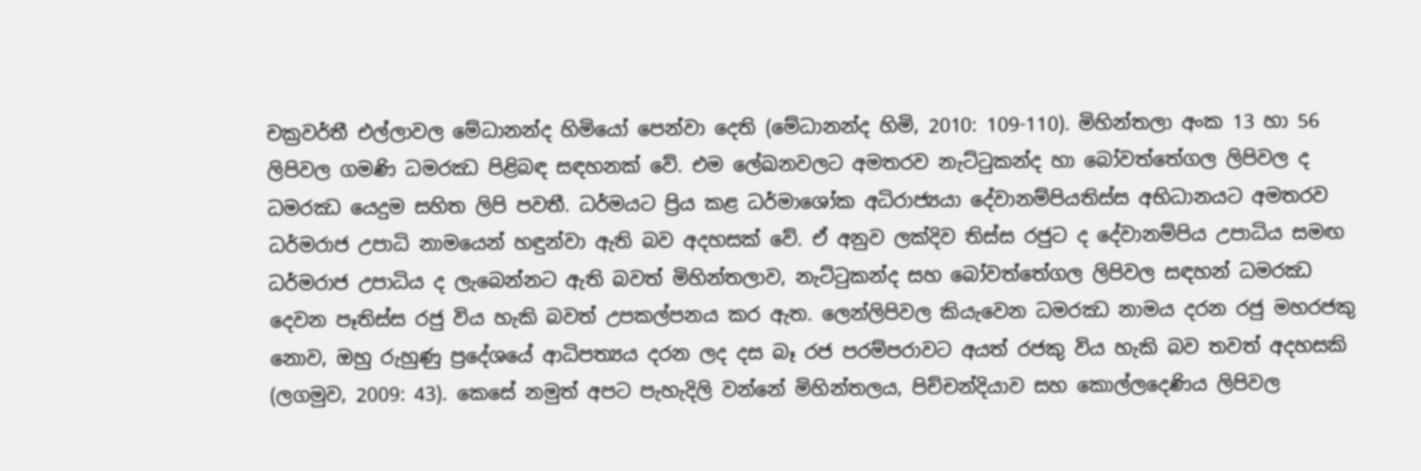චක්‍රවර්තී එල්ලාවල මේධානන්ද හිමියෝ පෙන්වා දෙති (මේධානන්ද හිමි, 2010: 109-110). මිහින්තලා අංක 13 හා 56 ලිපිවල ගමණි ධමරඣ පිළිබඳ සඳහනක් වේ. එම ලේඛනවලට අමතරව නැට්ටුකන්ද හා බෝවත්තේගල ලිපිවල ද ධමරඣ යෙදුම සහිත ලිපි පවතී. ධර්මයට ප්‍රිය කළ ධර්මාශෝක අධිරාජ්‍යයා දේවානම්පියතිස්ස අභිධානයට අමතරව ධර්මරාජ උපාධි නාමයෙන් හඳුන්වා ඇති බව අදහසක් වේ. ඒ අනුව ලක්දිව තිස්ස රජුට ද දේවානම්පිය උපාධිය සමඟ ධර්මරාජ උපාධිය ද ලැබෙන්නට ඇති බවත් මිහින්තලාව, නැට්ටුකන්ද සහ බෝවත්තේගල ලිපිවල සඳහන් ධමරඣ දෙවන පෑතිස්ස රජු විය හැකි බවත් උපකල්පනය කර ඇත. ලෙන්ලිපිවල කියැවෙන ධමරඣ නාමය දරන රජු මහරජකු නොව, ඔහු රුහුණු ප්‍රදේශයේ ආධිපත්‍යය දරන ලද දස බෑ රජ පරම්පරාවට අයත් රජකු විය හැකි බව තවත් අදහසකි (ලගමුව, 2009: 43). කෙසේ නමුත් අපට පැහැදිලි වන්නේ මිහින්තලය, පිච්චන්දියාව සහ කොල්ලදෙණිය ලිපිවල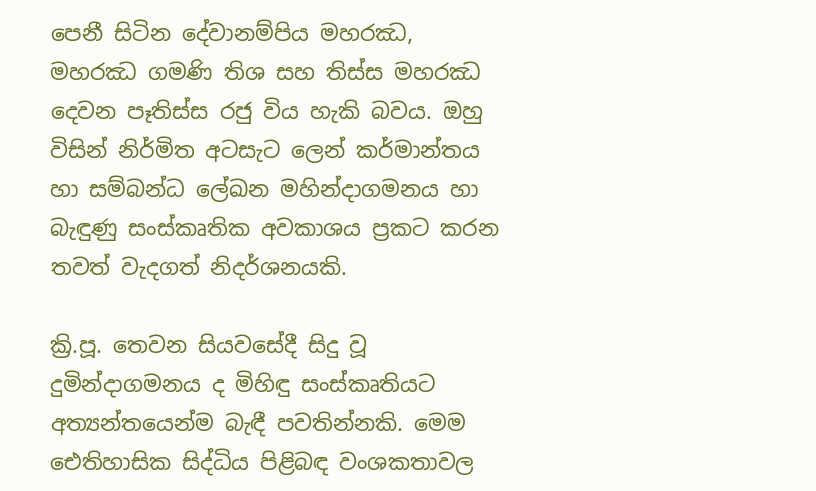පෙනී සිටින දේවානම්පිය මහරඣ, මහරඣ ගමණි තිශ සහ තිස්ස මහරඣ දෙවන පෑතිස්ස රජු විය හැකි බවය. ඔහු විසින් නිර්මිත අටසැට ලෙන් කර්මාන්තය හා සම්බන්ධ ලේඛන මහින්දාගමනය හා බැඳුණු සංස්කෘතික අවකාශය ප්‍රකට කරන තවත් වැදගත් නිදර්ශනයකි.

ක්‍රි.පූ. තෙවන සියවසේදී සිදු වූ දුමින්දාගමනය ද මිහිඳු සංස්කෘතියට අත්‍යන්තයෙන්ම බැඳී පවතින්නකි. මෙම ඓතිහාසික සිද්ධිය පිළිබඳ වංශකතාවල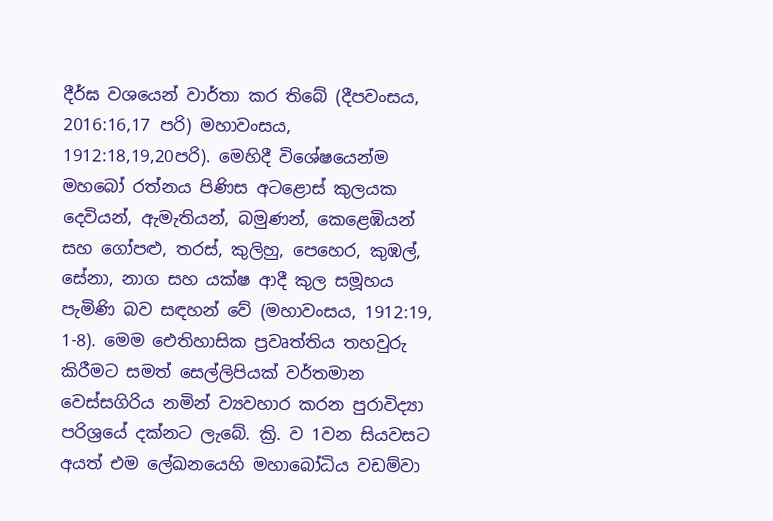දීර්ඝ වශයෙන් වාර්තා කර තිබේ (දීපවංසය, 2016:16,17 පරි) මහාවංසය, 1912:18,19,20පරි). මෙහිදී විශේෂයෙන්ම මහබෝ රත්නය පිණිස අටළොස් කුලයක දෙවියන්, ඇමැතියන්, බමුණන්, කෙළෙඹියන් සහ ගෝපළු, තරස්, කුලිහු, පෙහෙර, කුඹල්, සේනා, නාග සහ යක්ෂ ආදී කුල සමූහය පැමිණි බව සඳහන් වේ (මහාවංසය, 1912:19, 1-8). මෙම ඓතිහාසික ප්‍රවෘත්තිය තහවුරු කිරීමට සමත් සෙල්ලිපියක් වර්තමාන වෙස්සගිරිය නමින් ව්‍යවහාර කරන පුරාවිද්‍යා පරිශ්‍රයේ දක්නට ලැබේ. ක්‍රි. ව 1වන සියවසට අයත් එම ලේඛනයෙහි මහාබෝධිය වඩම්වා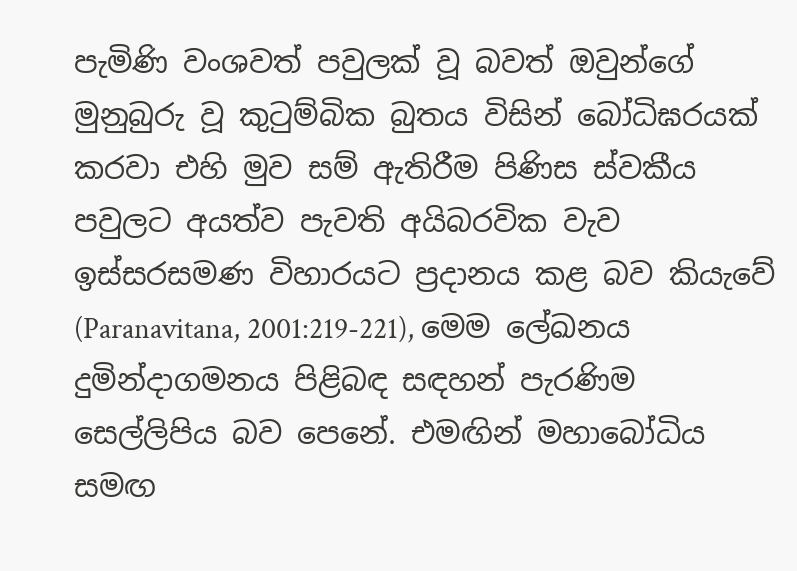පැමිණි වංශවත් පවුලක් වූ බවත් ඔවුන්ගේ මුනුබුරු වූ කුටුම්බික බුතය විසින් බෝධිඝරයක් කරවා එහි මුව සම් ඇතිරීම පිණිස ස්වකීය පවුලට අයත්ව පැවති අයිබරවික වැව ඉස්සරසමණ විහාරයට ප්‍රදානය කළ බව කියැවේ (Paranavitana, 2001:219-221), මෙම ලේඛනය දුමින්දාගමනය පිළිබඳ සඳහන් පැරණිම සෙල්ලිපිය බව පෙනේ. එමඟින් මහාබෝධිය සමඟ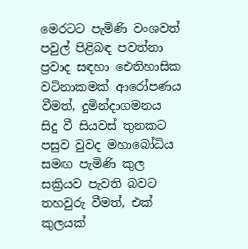මෙරටට පැමිණි වංශවත් පවුල් පිළිබඳ පවත්නා ප්‍රවාද සඳහා ඓතිහාසික වටිනාකමක් ආරෝපණය වීමත්, දුමින්දාගමනය සිදු වී සියවස් තුනකට පසුව වුවද මහාබෝධිය සමඟ පැමිණි කුල සක්‍රියව පැවති බවට තහවුරු වීමත්, එක් කුලයක්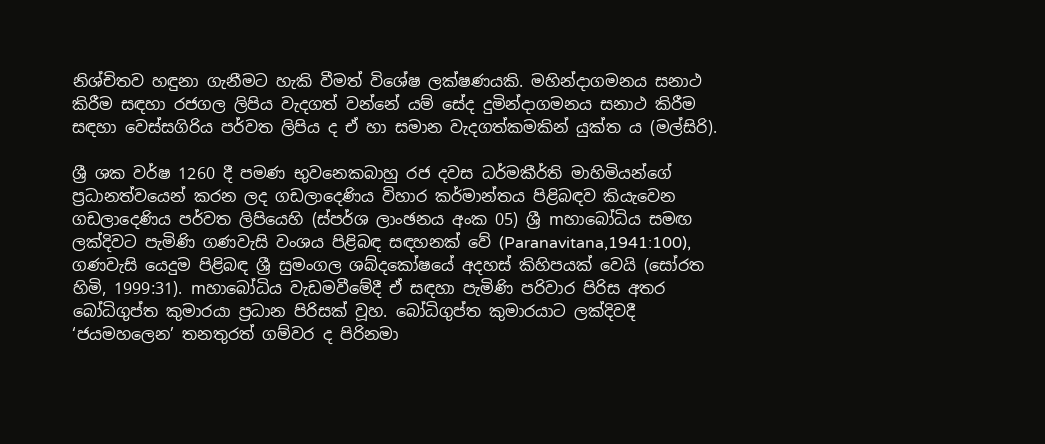නිශ්චිතව හඳුනා ගැනීමට හැකි වීමත් විශේෂ ලක්ෂණයකි. මහින්දාගමනය සනාථ කිරීම සඳහා රජගල ලිපිය වැදගත් වන්නේ යම් සේද දුමින්දාගමනය සනාථ කිරීම සඳහා වෙස්සගිරිය පර්වත ලිපිය ද ඒ හා සමාන වැදගත්කමකින් යුක්ත ය (මල්සිරි).

ශ්‍රී ශක වර්ෂ 1260 දී පමණ භුවනෙකබාහු රජ දවස ධර්මකීර්ති මාහිමියන්ගේ ප්‍රධානත්වයෙන් කරන ලද ගඩලාදෙණිය විහාර කර්මාන්තය පිළිබඳව කියැවෙන ගඩලාදෙණිය පර්වත ලිපියෙහි (ස්පර්ශ ලාංඡනය අංක 05) ශ්‍රී mහාබෝධිය සමඟ ලක්දිවට පැමිණි ගණවැසි වංශය පිළිබඳ සඳහනක් වේ (Paranavitana,1941:100), ගණවැසි යෙදුම පිළිබඳ ශ්‍රී සුමංගල ශබ්දකෝෂයේ අදහස් කිහිපයක් වෙයි (සෝරත හිමි, 1999:31). mහාබෝධිය වැඩමවීමේදී ඒ සඳහා පැමිණි පරිවාර පිරිස අතර බෝධිගුප්ත කුමාරයා ප්‍රධාන පිරිසක් වූහ. බෝධිගුප්ත කුමාරයාට ලක්දිවදී ‘ජයමහලෙන’ තනතුරත් ගම්වර ද පිරිනමා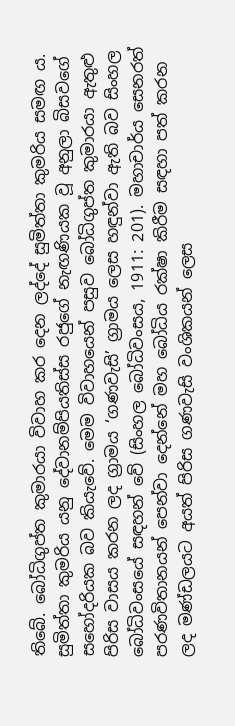තිබේ. බෝධිගුප්ත කුමාරයා විවාහ කර දෙන ලද්දේ සුමිත්තා කුමරිය සමඟ ය. සුමිත්තා කුමරිය යනු දේවානම්පියතිස්ස රජුගේ නැඟණියක වූ අනුලා බිසවගේ සහෝදරියක බව කියැවේ. මෙම විවාහයෙන් පසුව බෝධිගුප්ත කුමාරයා ඇතුළු පිරිස වාසය කරන ලද ග්‍රාමය ‘ගණවැසි’ ග්‍රාමය ලෙස හඳුන්වා ඇති බව සිංහල බෝධිවංසයේ සඳහන් වේ (සිංහල බෝධිවංසය, 1911: 201). මහාචාර්ය සෙනරත් පරණවිතානයන් පෙන්වා දෙන්නේ මහ බෝධිය රක්ෂා කිරීම සඳහා පත් කරන ලද මණ්ඩලයට අයත් පිරිස ගණවැසි වංශිකයන් ලෙස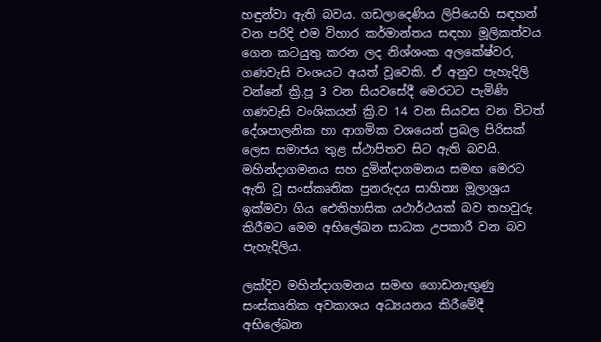හඳුන්වා ඇති බවය. ගඩලාදෙණිය ලිපියෙහි සඳහන් වන පරිදි එම විහාර කර්මාන්තය සඳහා මූලිකත්වය ගෙන කටයුතු කරන ලද නිශ්ශංක අලකේෂ්වර, ගණවැසි වංශයට අයත් වූවෙකි. ඒ අනුව පැහැදිලි වන්නේ ක්‍රි.පූ 3 වන සියවසේදී මෙරටට පැමිණි ගණවැසි වංශිකයන් ක්‍රි.ව 14 වන සියවස වන විටත් දේශපාලනික හා ආගමික වශයෙන් ප්‍රබල පිරිසක් ලෙස සමාජය තුළ ස්ථාපිතව සිට ඇති බවයි. මහින්දාගමනය සහ දුමින්දාගමනය සමඟ මෙරට ඇති වූ සංස්කෘතික පුනරුදය සාහිත්‍ය මූලාශ්‍රය ඉක්මවා ගිය ඓතිහාසික යථාර්ථයක් බව තහවුරු කිරීමට මෙම අභිලේඛන සාධක උපකාරී වන බව පැහැදිලිය.

ලක්දිව මහින්දාගමනය සමඟ ගොඩනැඟුණු සංස්කෘතික අවකාශය අධ්‍යයනය කිරීමේදී අභිලේඛන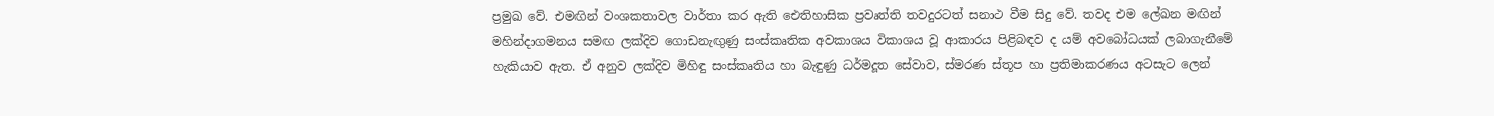ප්‍රමුඛ වේ. එමඟින් වංශකතාවල වාර්තා කර ඇති ඓතිහාසික ප්‍රවෘත්ති තවදුරටත් සනාථ වීම සිදු වේ. තවද එම ලේඛන මඟින් මහින්දාගමනය සමඟ ලක්දිව ගොඩනැඟුණු සංස්කෘතික අවකාශය විකාශය වූ ආකාරය පිළිබඳව ද යම් අවබෝධයක් ලබාගැනීමේ හැකියාව ඇත. ඒ අනුව ලක්දිව මිහිඳු සංස්කෘතිය හා බැඳුණු ධර්මදූත සේවාව, ස්මරණ ස්තූප හා ප්‍රතිමාකරණය අටසැට ලෙන්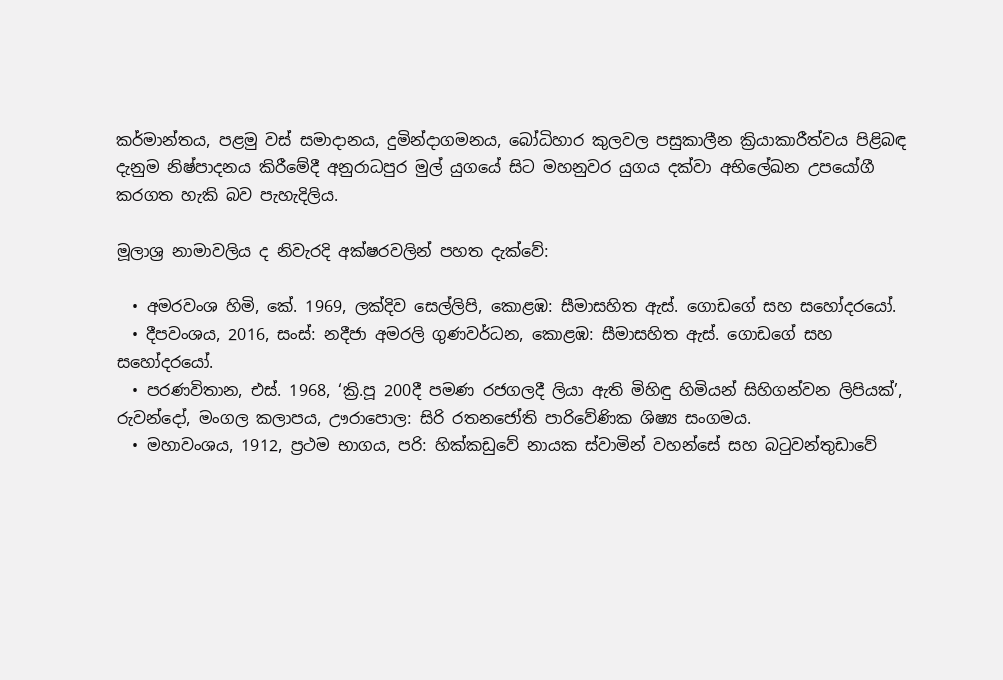කර්මාන්තය, පළමු වස් සමාදානය, දුමින්දාගමනය, බෝධිහාර කුලවල පසුකාලීන ක්‍රියාකාරීත්වය පිළිබඳ දැනුම නිෂ්පාදනය කිරීමේදී අනුරාධපුර මුල් යුගයේ සිට මහනුවර යුගය දක්වා අභිලේඛන උපයෝගී කරගත හැකි බව පැහැදිලිය.

මූලාශ්‍ර නාමාවලිය ද නිවැරදි අක්ෂරවලින් පහත දැක්වේ:

  • අමරවංශ හිමි, කේ. 1969, ලක්දිව සෙල්ලිපි, කොළඹ: සීමාසහිත ඇස්. ගොඩගේ සහ සහෝදරයෝ.
  • දීපවංශය, 2016, සංස්: නදීජා අමරලි ගුණවර්ධන, කොළඹ: සීමාසහිත ඇස්. ගොඩගේ සහ සහෝදරයෝ.
  • පරණවිතාන, එස්. 1968, ‘ක්‍රි.පූ 200දී පමණ රජගලදී ලියා ඇති මිහිඳු හිමියන් සිහිගන්වන ලිපියක්’, රුවන්දෝ, මංගල කලාපය, ඌරාපොල: සිරි රතනජෝති පාරිවේණික ශිෂ්‍ය සංගමය.
  • මහාවංශය, 1912, ප්‍රථම භාගය, පරි: හික්කඩුවේ නායක ස්වාමින් වහන්සේ සහ බටුවන්තුඩාවේ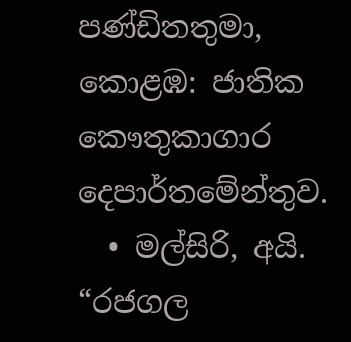පණ්ඩිතතුමා, කොළඹ: ජාතික කෞතුකාගාර දෙපාර්තමේන්තුව.
  • මල්සිරි, අයි. “රජගල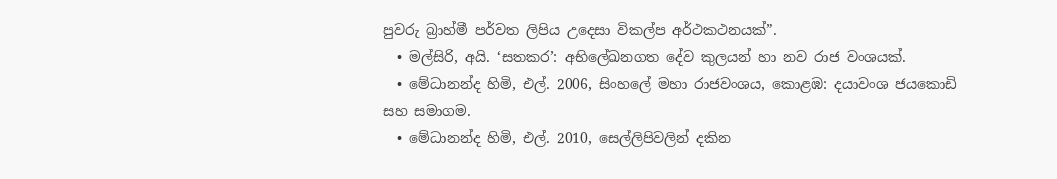පුවරු බ්‍රාහ්මී පර්වත ලිපිය උදෙසා විකල්ප අර්ථකථනයක්”.
  • මල්සිරි, අයි. ‘සතකර’: අභිලේඛනගත දේව කුලයන් හා නව රාජ වංශයක්.
  • මේධානන්ද හිමි, එල්. 2006, සිංහලේ මහා රාජවංශය, කොළඹ: දයාවංශ ජයකොඩි සහ සමාගම.
  • මේධානන්ද හිමි, එල්. 2010, සෙල්ලිපිවලින් දකින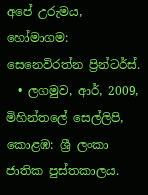අපේ උරුමය, හෝමාගම: සෙනෙවිරත්න ප්‍රින්ටර්ස්.
  • ලගමුව, ආර්, 2009, මිහින්තලේ සෙල්ලිපි, කොළඹ: ශ්‍රී ලංකා ජාතික පුස්තකාලය.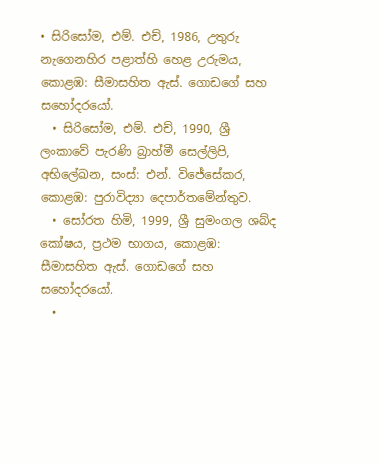• සිරිසෝම, එම්. එච්, 1986, උතුරු නැගෙනහිර පළාත්හි හෙළ උරුමය, කොළඹ: සීමාසහිත ඇස්. ගොඩගේ සහ සහෝදරයෝ.
  • සිරිසෝම, එම්. එච්, 1990, ශ්‍රී ලංකාවේ පැරණි බ්‍රාහ්මී සෙල්ලිපි, අභිලේඛන, සංස්: එන්. විජේසේකර, කොළඹ: පුරාවිද්‍යා දෙපාර්තමේන්තුව.
  • සෝරත හිමි, 1999, ශ්‍රී සුමංගල ශබ්ද කෝෂය, ප්‍රථම භාගය, කොළඹ: සීමාසහිත ඇස්. ගොඩගේ සහ සහෝදරයෝ.
  •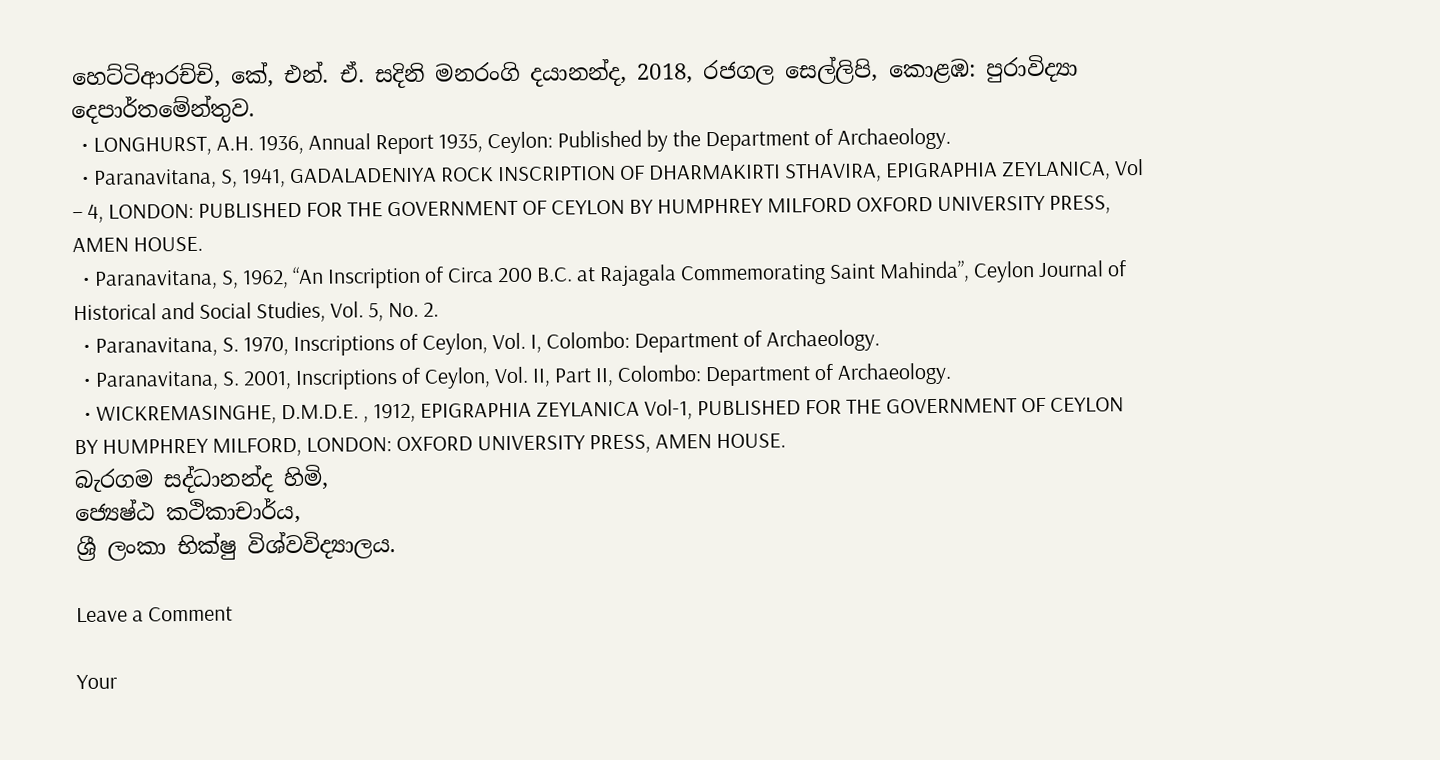හෙට්ටිආරච්චි, කේ, එන්. ඒ. සදිනි මනරංගි දයානන්ද, 2018, රජගල සෙල්ලිපි, කොළඹ: පුරාවිද්‍යා දෙපාර්තමේන්තුව.
  • LONGHURST, A.H. 1936, Annual Report 1935, Ceylon: Published by the Department of Archaeology.
  • Paranavitana, S, 1941, GADALADENIYA ROCK INSCRIPTION OF DHARMAKIRTI STHAVIRA, EPIGRAPHIA ZEYLANICA, Vol – 4, LONDON: PUBLISHED FOR THE GOVERNMENT OF CEYLON BY HUMPHREY MILFORD OXFORD UNIVERSITY PRESS, AMEN HOUSE.
  • Paranavitana, S, 1962, “An Inscription of Circa 200 B.C. at Rajagala Commemorating Saint Mahinda”, Ceylon Journal of Historical and Social Studies, Vol. 5, No. 2.
  • Paranavitana, S. 1970, Inscriptions of Ceylon, Vol. I, Colombo: Department of Archaeology.
  • Paranavitana, S. 2001, Inscriptions of Ceylon, Vol. II, Part II, Colombo: Department of Archaeology.
  • WICKREMASINGHE, D.M.D.E. , 1912, EPIGRAPHIA ZEYLANICA Vol-1, PUBLISHED FOR THE GOVERNMENT OF CEYLON BY HUMPHREY MILFORD, LONDON: OXFORD UNIVERSITY PRESS, AMEN HOUSE.
බැරගම සද්ධානන්ද හිමි,
ජ්‍යෙෂ්ඨ කථිකාචාර්ය,
ශ්‍රී ලංකා භික්ෂු විශ්වවිද්‍යාලය.

Leave a Comment

Your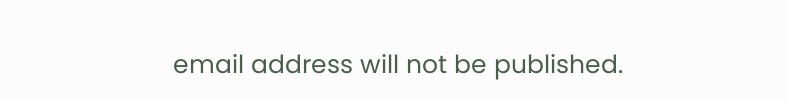email address will not be published.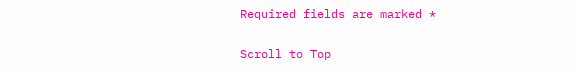Required fields are marked *

Scroll to Top